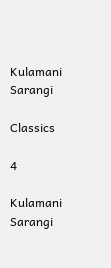Kulamani Sarangi

Classics

4

Kulamani Sarangi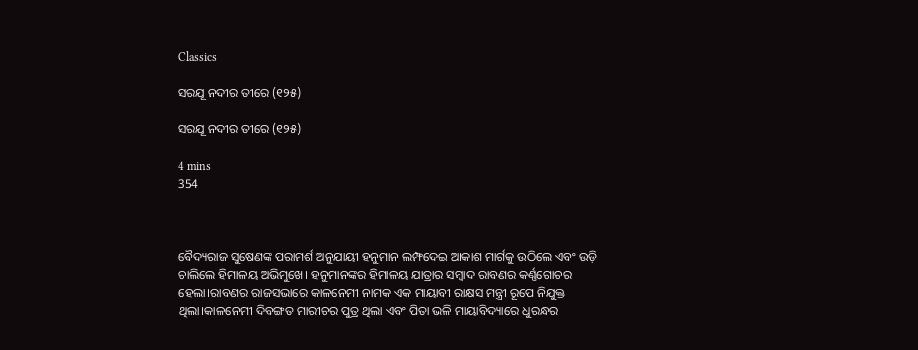Classics

ସରଯୂ ନଦୀର ତୀରେ (୧୨୫)

ସରଯୂ ନଦୀର ତୀରେ (୧୨୫)

4 mins
354



ବୈଦ୍ୟରାଜ ସୁଷେଣଙ୍କ ପରାମର୍ଶ ଅନୁଯାୟୀ ହନୁମାନ ଲମ୍ଫଦେଇ ଆକାଶ ମାର୍ଗକୁ ଉଠିଲେ ଏବଂ ଉଡ଼ି ଚାଲିଲେ ହିମାଳୟ ଅଭିମୁଖେ। ହନୁମାନଙ୍କର ହିମାଳୟ ଯାତ୍ରାର ସମ୍ବାଦ ରାବଣର କର୍ଣ୍ଣଗୋଚର ହେଲା।ରାବଣର ରାଜସଭାରେ କାଳନେମୀ ନାମକ ଏକ ମାୟାବୀ ରାକ୍ଷସ ମନ୍ତ୍ରୀ ରୂପେ ନିଯୁକ୍ତ ଥିଲା।କାଳନେମୀ ଦିବଙ୍ଗତ ମାରୀଚର ପୁତ୍ର ଥିଲା ଏବଂ ପିତା ଭଳି ମାୟାବିଦ୍ୟାରେ ଧୁରନ୍ଧର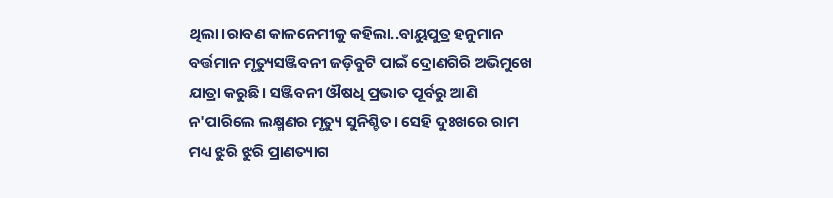ଥିଲା।ରାବଣ କାଳନେମୀକୁ କହିଲା..ବାୟୁପୁତ୍ର ହନୁମାନ ବର୍ତ୍ତମାନ ମୃତ୍ୟୁସଞ୍ଜିବନୀ ଜଡ଼ିବୁଟି ପାଇଁ ଦ୍ରୋଣଗିରି ଅଭିମୁଖେ ଯାତ୍ରା କରୁଛି। ସଞ୍ଜିବନୀ ଔଷଧି ପ୍ରଭାତ ପୂର୍ବରୁ ଆଣି ନ'ପାରିଲେ ଲକ୍ଷ୍ମଣର ମୃତ୍ୟୁ ସୁନିଶ୍ଚିତ। ସେହି ଦୁଃଖରେ ରାମ ମଧ୍ୟ ଝୁରି ଝୁରି ପ୍ରାଣତ୍ୟାଗ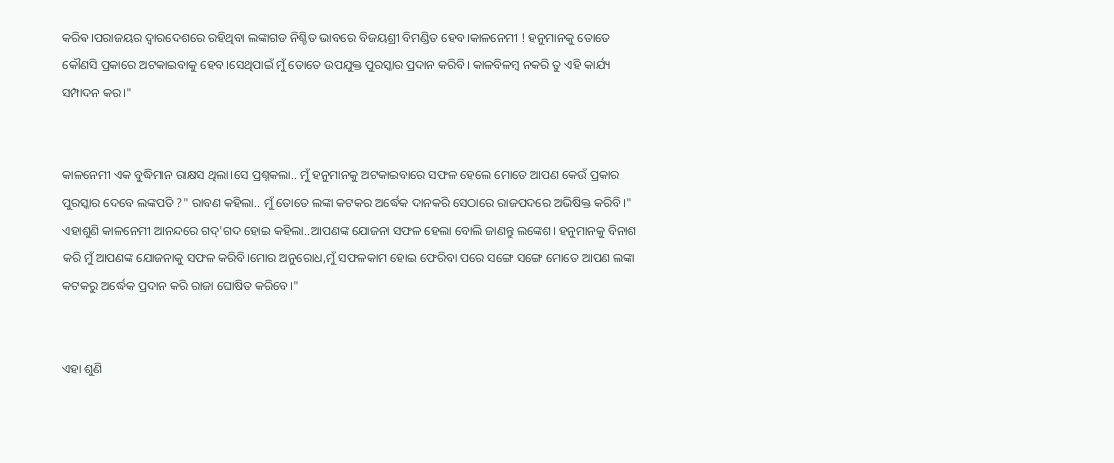କରିଵ।ପରାଜୟର ଦ୍ୱାରଦେଶରେ ରହିଥିବା ଲଙ୍କାଗଡ ନିଶ୍ଚିତ ଭାବରେ ବିଜୟଶ୍ରୀ ବିମଣ୍ଡିତ ହେବ।କାଳନେମୀ ! ହନୁମାନକୁ ତୋତେ କୌଣସି ପ୍ରକାରେ ଅଟକାଇବାକୁ ହେବ।ସେଥିପାଇଁ ମୁଁ ତୋତେ ଉପଯୁକ୍ତ ପୁରସ୍କାର ପ୍ରଦାନ କରିବି। କାଳବିଳମ୍ବ ନକରି ତୁ ଏହି କାର୍ଯ୍ୟ ସମ୍ପାଦନ କର।"


କାଳନେମୀ ଏକ ବୁଦ୍ଧିମାନ ରାକ୍ଷସ ଥିଲା।ସେ ପ୍ରଶ୍ନକଲା.. ମୁଁ ହନୁମାନକୁ ଅଟକାଇବାରେ ସଫଳ ହେଲେ ମୋତେ ଆପଣ କେଉଁ ପ୍ରକାର ପୁରସ୍କାର ଦେବେ ଲଙ୍କପତି ?" ରାବଣ କହିଲା.. ମୁଁ ତୋତେ ଲଙ୍କା କଟକର ଅର୍ଦ୍ଧେକ ଦାନକରି ସେଠାରେ ରାଜପଦରେ ଅଭିଷିକ୍ତ କରିବି।" ଏହାଶୁଣି କାଳନେମୀ ଆନନ୍ଦରେ ଗଦ୍'ଗଦ ହୋଇ କହିଲା..ଆପଣଙ୍କ ଯୋଜନା ସଫଳ ହେଲା ବୋଲି ଜାଣନ୍ତୁ ଲଙ୍କେଶ। ହନୁମାନକୁ ବିନାଶ କରି ମୁଁ ଆପଣଙ୍କ ଯୋଜନାକୁ ସଫଳ କରିବି।ମୋର ଅନୁରୋଧ,ମୁଁ ସଫଳକାମ ହୋଇ ଫେରିବା ପରେ ସଙ୍ଗେ ସଙ୍ଗେ ମୋତେ ଆପଣ ଲଙ୍କା କଟକରୁ ଅର୍ଦ୍ଧେକ ପ୍ରଦାନ କରି ରାଜା ଘୋଷିତ କରିବେ।"


ଏହା ଶୁଣି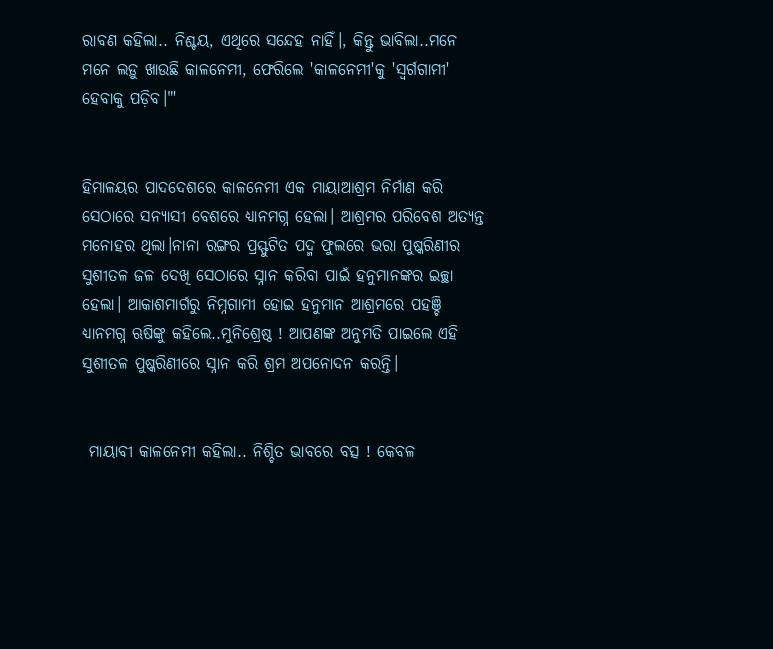ରାବଣ କହିଲା.. ନିଶ୍ଚୟ, ଏଥିରେ ସନ୍ଦେହ ନାହିଁ।, କିନ୍ତୁ ଭାବିଲା..ମନେ ମନେ ଲଡ଼ୁ ଖାଉଛି କାଳନେମୀ, ଫେରିଲେ 'କାଳନେମୀ'କୁ 'ସ୍ବର୍ଗଗାମୀ' ହେବାକୁ ପଡ଼ିବ।"'


ହିମାଳୟର ପାଦଦେଶରେ କାଳନେମୀ ଏକ ମାୟାଆଶ୍ରମ ନିର୍ମାଣ କରି ସେଠାରେ ସନ୍ୟାସୀ ବେଶରେ ଧ୍ୟାନମଗ୍ନ ହେଲା। ଆଶ୍ରମର ପରିବେଶ ଅତ୍ୟନ୍ତ ମନୋହର ଥିଲା।ନାନା ରଙ୍ଗର ପ୍ରସ୍ଫୁଟିତ ପଦ୍ମ ଫୁଲରେ ଭରା ପୁଷ୍କରିଣୀର ସୁଶୀତଳ ଜଳ ଦେଖି ସେଠାରେ ସ୍ନାନ କରିବା ପାଇଁ ହନୁମାନଙ୍କର ଇଚ୍ଛା ହେଲା। ଆକାଶମାର୍ଗରୁ ନିମ୍ନଗାମୀ ହୋଇ ହନୁମାନ ଆଶ୍ରମରେ ପହଞ୍ଚି ଧ୍ୟାନମଗ୍ନ ଋଷିଙ୍କୁ କହିଲେ..ମୁନିଶ୍ରେଷ୍ଠ ! ଆପଣଙ୍କ ଅନୁମତି ପାଇଲେ ଏହି ସୁଶୀତଳ ପୁଷ୍କରିଣୀରେ ସ୍ନାନ କରି ଶ୍ରମ ଅପନୋଦନ କରନ୍ତି।


 ମାୟାବୀ କାଳନେମୀ କହିଲା.. ନିଶ୍ଚିତ ଭାବରେ ବତ୍ସ ! କେବଳ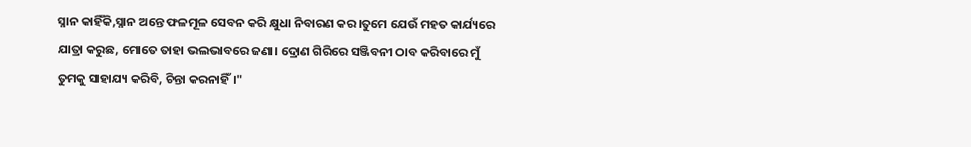ସ୍ନାନ କାହିଁକି,ସ୍ନାନ ଅନ୍ତେ ଫଳମୂଳ ସେବନ କରି କ୍ଷୁଧା ନିବାରଣ କର।ତୁମେ ଯେଉଁ ମହତ କାର୍ଯ୍ୟରେ ଯାତ୍ରା କରୁଛ, ମୋତେ ତାହା ଭଲଭାବରେ ଜଣା। ଦ୍ରୋଣ ଗିରିରେ ସଞ୍ଜିବନୀ ଠାବ କରିବାରେ ମୁଁ ତୁମକୁ ସାହାଯ୍ୟ କରିବି, ଚିନ୍ତା କରନାହିଁ।"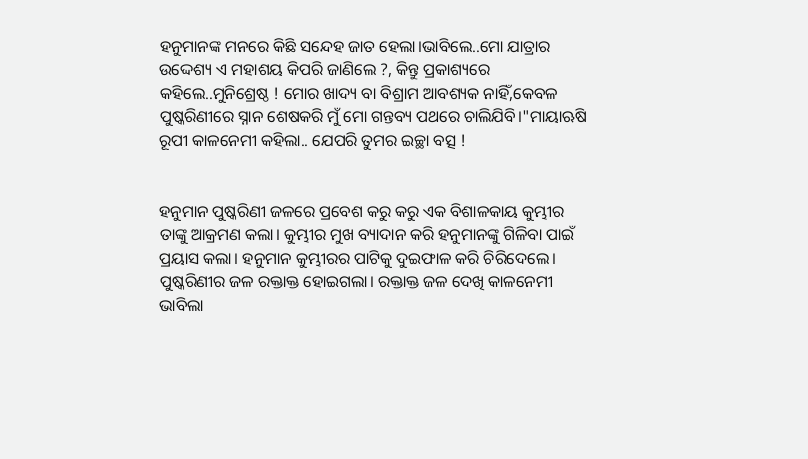ହନୁମାନଙ୍କ ମନରେ କିଛି ସନ୍ଦେହ ଜାତ ହେଲା।ଭାବିଲେ..ମୋ ଯାତ୍ରାର ଉଦ୍ଦେଶ୍ୟ ଏ ମହାଶୟ କିପରି ଜାଣିଲେ ?, କିନ୍ତୁ ପ୍ରକାଶ୍ୟରେ କହିଲେ..ମୁନିଶ୍ରେଷ୍ଠ ! ମୋର ଖାଦ୍ୟ ବା ବିଶ୍ରାମ ଆବଶ୍ୟକ ନାହିଁ,କେବଳ ପୁଷ୍କରିଣୀରେ ସ୍ନାନ ଶେଷକରି ମୁଁ ମୋ ଗନ୍ତବ୍ୟ ପଥରେ ଚାଲିଯିବି।"ମାୟାଋଷି ରୂପୀ କାଳନେମୀ କହିଲା.. ଯେପରି ତୁମର ଇଚ୍ଛା ବତ୍ସ !


ହନୁମାନ ପୁଷ୍କରିଣୀ ଜଳରେ ପ୍ରବେଶ କରୁ କରୁ ଏକ ବିଶାଳକାୟ କୁମ୍ଭୀର ତାଙ୍କୁ ଆକ୍ରମଣ କଲା। କୁମ୍ଭୀର ମୁଖ ବ୍ୟାଦାନ କରି ହନୁମାନଙ୍କୁ ଗିଳିବା ପାଇଁ ପ୍ରୟାସ କଲା। ହନୁମାନ କୁମ୍ଭୀରର ପାଟିକୁ ଦୁଇଫାଳ କରି ଚିରିଦେଲେ। ପୁଷ୍କରିଣୀର ଜଳ ରକ୍ତାକ୍ତ ହୋଇଗଲା। ରକ୍ତାକ୍ତ ଜଳ‌ ଦେଖି କାଳନେମୀ ଭାବିଲା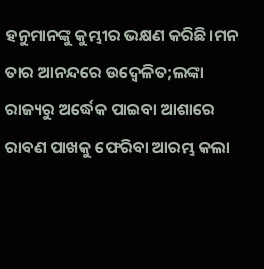ହନୁମାନଙ୍କୁ କୁମ୍ଭୀର ଭକ୍ଷଣ କରିଛି।ମନ ତାର ଆନନ୍ଦରେ ଉଦ୍ବେଳିତ;ଲଙ୍କା ରାଜ୍ୟରୁ ଅର୍ଦ୍ଧେକ ପାଇବା ଆଶାରେ ରାବଣ ପାଖକୁ ଫେରିବା ଆରମ୍ଭ କଲା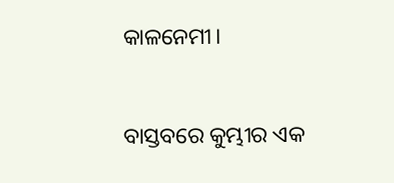କାଳନେମୀ।


ବାସ୍ତବରେ କୁମ୍ଭୀର ଏକ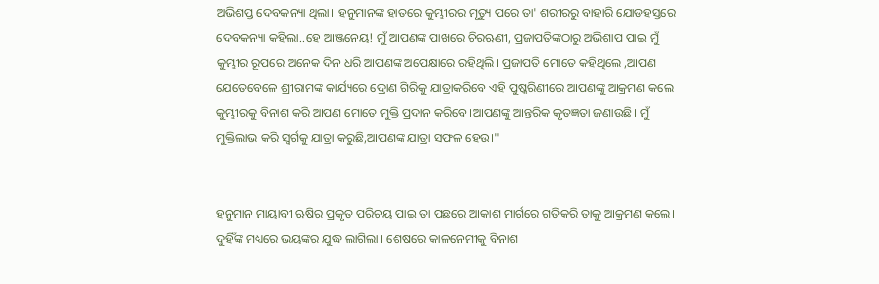ଅଭିଶପ୍ତ ଦେବକନ୍ୟା ଥିଲା। ହନୁମାନଙ୍କ ହାତରେ କୁମ୍ଭୀରର ମୃତ୍ୟୁ ପରେ ତା' ଶରୀରରୁ ବାହାରି ଯୋଡହସ୍ତରେ ଦେବକନ୍ୟା କହିଲା..ହେ ଆଞ୍ଜନେୟ! ମୁଁ ଆପଣଙ୍କ ପାଖରେ ଚିରଋଣୀ, ପ୍ରଜାପତିଙ୍କଠାରୁ ଅଭିଶାପ ପାଇ ମୁଁ କୁମ୍ଭୀର ରୂପରେ ଅନେକ ଦିନ ଧରି ଆପଣଙ୍କ ଅପେକ୍ଷାରେ ରହିଥିଲି। ପ୍ରଜାପତି ମୋତେ କହିଥିଲେ ,ଆପଣ ଯେତେବେଳେ ଶ୍ରୀରାମଙ୍କ କାର୍ଯ୍ୟରେ ଦ୍ରୋଣ ଗିରିକୁ ଯାତ୍ରାକରିବେ ଏହି ପୁଷ୍କରିଣୀରେ ଆପଣଙ୍କୁ ଆକ୍ରମଣ କଲେ କୁମ୍ଭୀରକୁ ବିନାଶ କରି ଆପଣ ମୋତେ ମୁକ୍ତି ପ୍ରଦାନ କରିବେ।ଆପଣଙ୍କୁ ଆନ୍ତରିକ କୃତଜ୍ଞତା ଜଣାଉଛି। ମୁଁ ମୁକ୍ତିଲାଭ କରି ସ୍ୱର୍ଗକୁ ଯାତ୍ରା କରୁଛି,ଆପଣଙ୍କ ଯାତ୍ରା ସଫଳ ହେଉ।"


ହନୁମାନ ମାୟାବୀ ଋଷିର ପ୍ରକୃତ ପରିଚୟ ପାଇ ତା ପଛରେ ଆକାଶ ମାର୍ଗରେ ଗତିକରି ତାକୁ ଆକ୍ରମଣ କଲେ। ଦୁହିଁଙ୍କ ମଧ୍ୟରେ ଭୟଙ୍କର ଯୁଦ୍ଧ ଲାଗିଲା। ଶେଷରେ କାଳନେମୀକୁ ବିନାଶ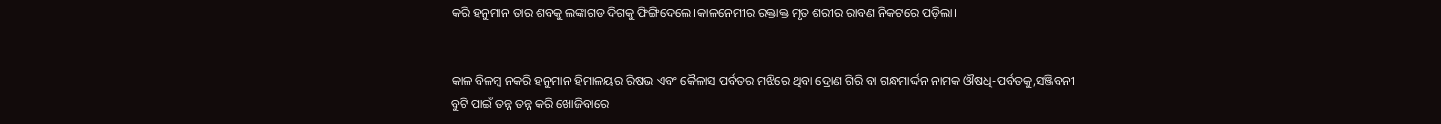କରି ହନୁମାନ ତାର ଶବକୁ ଲଙ୍କାଗଡ ଦିଗକୁ ଫିଙ୍ଗିଦେଲେ।କାଳନେମୀର ରକ୍ତାକ୍ତ ମୃତ ଶରୀର ରାବଣ ନିକଟରେ ପଡ଼ିଲା।


କାଳ ବିଳମ୍ବ ନକରି ହନୁମାନ ହିମାଳୟର ରିଷଭ ଏବଂ କୈଳାସ ପର୍ବତର ମଝିରେ ଥିବା ଦ୍ରୋଣ ଗିରି ବା ଗନ୍ଧମାର୍ଦ୍ଦନ ନାମକ ଔଷଧି-ପର୍ବତକୁ,ସଞ୍ଜିବନୀ ବୁଟି ପାଇଁ ତନ୍ନ ତନ୍ନ କରି ଖୋଜିବାରେ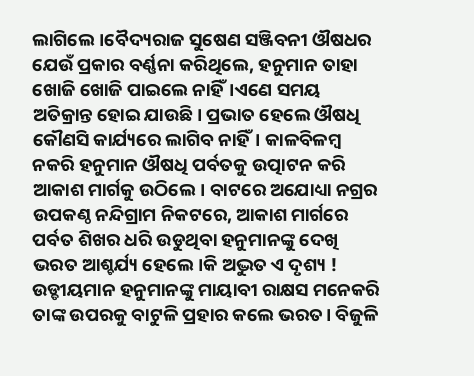ଲାଗିଲେ।ବୈଦ୍ୟରାଜ ସୁଷେଣ ସଞ୍ଜିବନୀ ଔଷଧର ଯେଉଁ ପ୍ରକାର ବର୍ଣ୍ଣନା କରିଥିଲେ, ହନୁମାନ ତାହା ଖୋଜି ଖୋଜି ପାଇଲେ ନାହିଁ।ଏଣେ ସମୟ ଅତିକ୍ରାନ୍ତ ହୋଇ ଯାଉଛି। ପ୍ରଭାତ ହେଲେ ଔଷଧି କୌଣସି କାର୍ଯ୍ୟରେ ଲାଗିବ ନାହିଁ। କାଳବିଳମ୍ବ ନକରି ହନୁମାନ ଔଷଧି ପର୍ବତକୁ ଉତ୍ପାଟନ କରି ଆକାଶ ମାର୍ଗକୁ ଉଠିଲେ। ବାଟରେ ଅଯୋଧ୍ୟା ନଗ୍ରର ଉପକଣ୍ଠ ନନ୍ଦିଗ୍ରାମ ନିକଟରେ, ଆକାଶ ମାର୍ଗରେ ପର୍ବତ ଶିଖର ଧରି ଉଡୁଥିବା ହନୁମାନଙ୍କୁ ଦେଖି ଭରତ ଆଶ୍ଚର୍ଯ୍ୟ ହେଲେ।କି ଅଦ୍ଭୁତ ଏ ଦୃଶ୍ୟ ! ଉଡ୍ଡୀୟମାନ ହନୁମାନଙ୍କୁ ମାୟାବୀ ରାକ୍ଷସ ମନେକରି ତାଙ୍କ ଉପରକୁ ବାଟୁଳି ପ୍ରହାର କଲେ ଭରତ। ବିଜୁଳି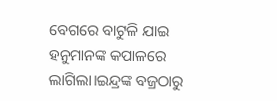ବେଗରେ ବାଟୁଳି ଯାଇ ହନୁମାନଙ୍କ କପାଳରେ ଲାଗିଲା।ଇନ୍ଦ୍ରଙ୍କ ବଜ୍ରଠାରୁ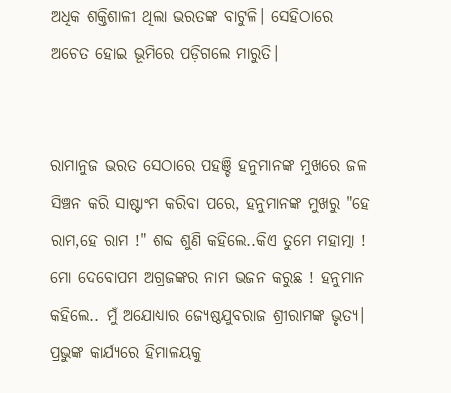ଅଧିକ ଶକ୍ତିଶାଳୀ ଥିଲା ଭରତଙ୍କ ବାଟୁଳି। ସେହିଠାରେ ଅଚେତ ହୋଇ ଭୂମିରେ ପଡ଼ିଗଲେ ମାରୁତି।


ରାମାନୁଜ ଭରତ ସେଠାରେ ପହଞ୍ଚି ହନୁମାନଙ୍କ ମୁଖରେ ଜଳ ସିଞ୍ଚନ କରି ସାଷ୍ଟାଂମ କରିବା ପରେ, ହନୁମାନଙ୍କ ମୁଖରୁ "ହେ ରାମ,ହେ ରାମ !" ଶବ୍ଦ ଶୁଣି କହିଲେ..କିଏ ତୁମେ ମହାତ୍ମା ! ମୋ ଦେବୋପମ ଅଗ୍ରଜଙ୍କର ନାମ ଭଜନ କରୁଛ ! ହନୁମାନ କହିଲେ.. ମୁଁ ଅଯୋଧ୍ୟାର ଜ୍ୟେଷ୍ଠଯୁବରାଜ ଶ୍ରୀରାମଙ୍କ ଭୃତ୍ୟ। ପ୍ରଭୁଙ୍କ କାର୍ଯ୍ୟରେ ହିମାଳୟକୁ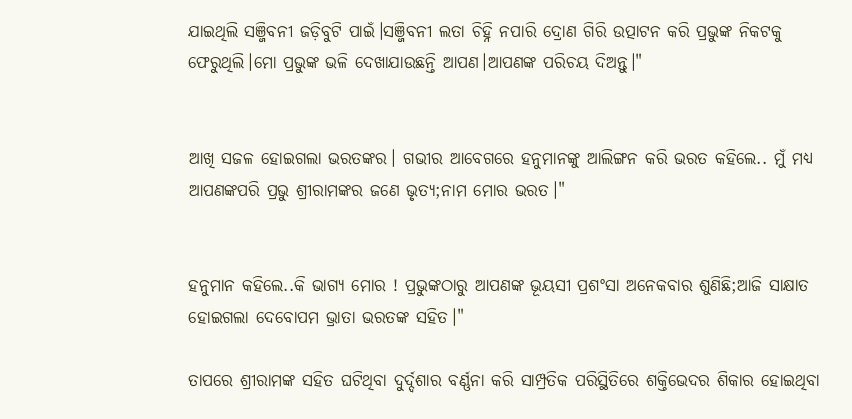ଯାଇଥିଲି ସଞ୍ଜିବନୀ ଜଡ଼ିବୁଟି ପାଇଁ।ସଞ୍ଜିବନୀ ଲତା ଚିହ୍ନି ନପାରି ଦ୍ରୋଣ ଗିରି ଉତ୍ପାଟନ କରି ପ୍ରଭୁଙ୍କ ନିକଟକୁ ଫେରୁଥିଲି।ମୋ ପ୍ରଭୁଙ୍କ ଭଳି ଦେଖାଯାଉଛନ୍ତି ଆପଣ।ଆପଣଙ୍କ ପରିଚୟ ଦିଅନ୍ତୁ।"


ଆଖି ସଜଳ ହୋଇଗଲା ଭରତଙ୍କର। ଗଭୀର ଆବେଗରେ ହନୁମାନଙ୍କୁ ଆଲିଙ୍ଗନ କରି ଭରତ କହିଲେ.. ମୁଁ ମଧ୍ୟ ଆପଣଙ୍କପରି ପ୍ରଭୁ ଶ୍ରୀରାମଙ୍କର ଜଣେ ଭୃତ୍ୟ;ନାମ ମୋର ଭରତ।"


ହନୁମାନ କହିଲେ..କି ଭାଗ୍ୟ ମୋର ! ପ୍ରଭୁଙ୍କଠାରୁ ଆପଣଙ୍କ ଭୂୟସୀ ପ୍ରଶଂସା ଅନେକବାର ଶୁଣିଛି;ଆଜି ସାକ୍ଷାତ ହୋଇଗଲା ଦେବୋପମ ଭ୍ରାତା ଭରତଙ୍କ ସହିତ।"

ତାପରେ ଶ୍ରୀରାମଙ୍କ ସହିତ ଘଟିଥିବା ଦୁର୍ଦ୍ଦଶାର ବର୍ଣ୍ଣନା କରି ସାମ୍ପ୍ରତିକ ପରିସ୍ଥିତିରେ ଶକ୍ତିଭେଦର ଶିକାର ହୋଇଥିବା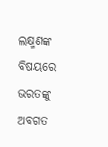ଲକ୍ଷ୍ମଣଙ୍କ ବିଷୟରେ ଭରତଙ୍କୁ ଅବଗତ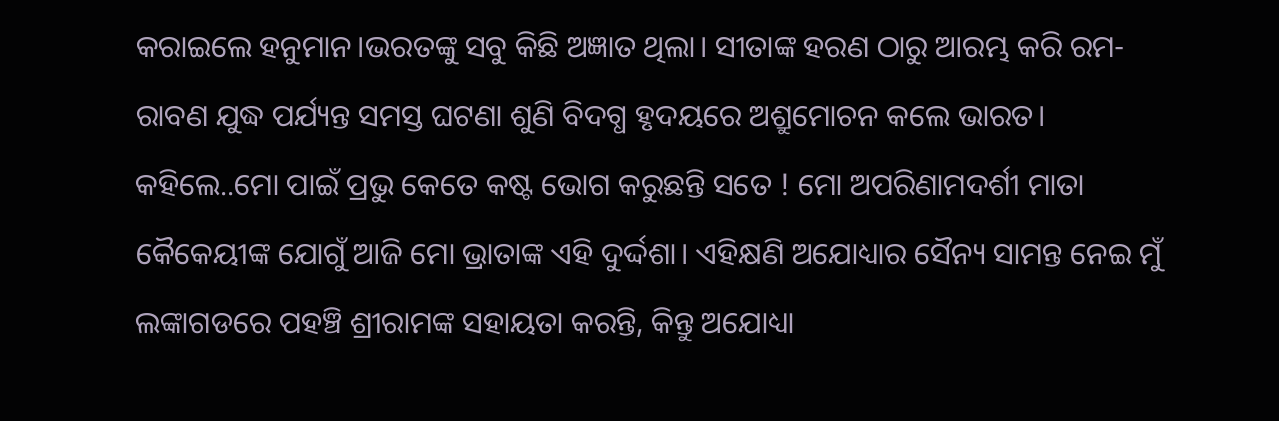କରାଇଲେ ହନୁମାନ।ଭରତଙ୍କୁ ସବୁ କିଛି ଅଜ୍ଞାତ ଥିଲା। ସୀତାଙ୍କ ହରଣ ଠାରୁ ଆରମ୍ଭ କରି ରମ-ରାବଣ ଯୁଦ୍ଧ ପର୍ଯ୍ୟନ୍ତ ସମସ୍ତ ଘଟଣା ଶୁଣି ବିଦଗ୍ଧ ହୃଦୟରେ ଅଶ୍ରୁମୋଚନ କଲେ ଭାରତ। କହିଲେ..ମୋ ପାଇଁ ପ୍ରଭୁ କେତେ କଷ୍ଟ ଭୋଗ କରୁଛନ୍ତି ସତେ ! ମୋ ଅପରିଣାମଦର୍ଶୀ ମାତା କୈକେୟୀଙ୍କ ଯୋଗୁଁ ଆଜି ମୋ ଭ୍ରାତାଙ୍କ ଏହି ଦୁର୍ଦ୍ଦଶା। ଏହିକ୍ଷଣି ଅଯୋଧ୍ୟାର ସୈନ୍ୟ ସାମନ୍ତ ନେଇ ମୁଁ ଲଙ୍କାଗଡରେ ପହଞ୍ଚି ଶ୍ରୀରାମଙ୍କ ସହାୟତା କରନ୍ତି, କିନ୍ତୁ ଅଯୋଧ୍ୟା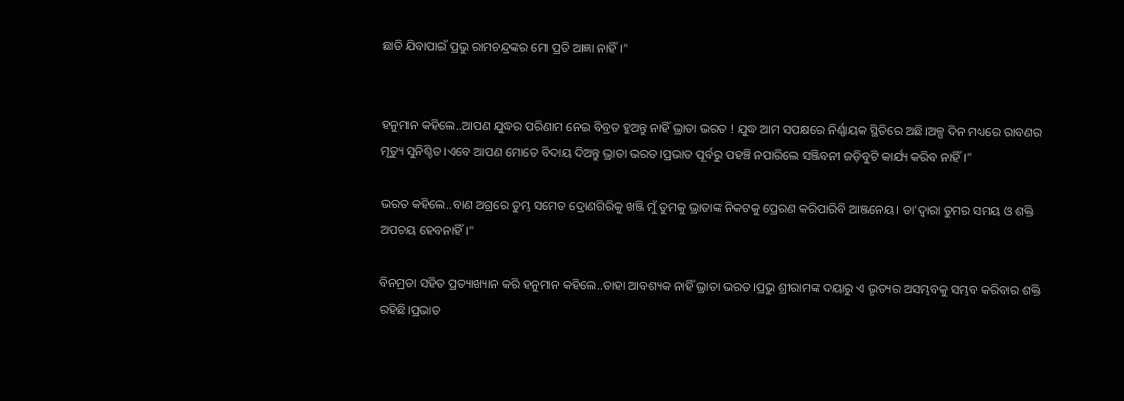ଛାଡି ଯିବାପାଇଁ ପ୍ରଭୁ ରାମଚନ୍ଦ୍ରଙ୍କର ମୋ ପ୍ରତି ଆଜ୍ଞା ନାହିଁ।"


ହନୁମାନ କହିଲେ..ଆପଣ ଯୁଦ୍ଧର ପରିଣାମ ନେଇ ବିବ୍ରତ ହୁଅନ୍ତୁ ନାହିଁ ଭ୍ରାତା ଭରତ ! ଯୁଦ୍ଧ ଆମ ସପକ୍ଷରେ ନିର୍ଣ୍ଣାୟକ ସ୍ଥିତିରେ ଅଛି।ଅଳ୍ପ ଦିନ ମଧ୍ୟରେ ରାବଣର ମୃତ୍ୟୁ ସୁନିଶ୍ଚିତ।ଏବେ ଆପଣ ମୋତେ ବିଦାୟ ଦିଅନ୍ତୁ ଭ୍ରାତା ଭରତ।ପ୍ରଭାତ ପୂର୍ବରୁ ପହଞ୍ଚି ନପାରିଲେ ସଞ୍ଜିବନୀ ଜଡ଼ିବୁଟି କାର୍ଯ୍ୟ କରିବ ନାହିଁ।"

ଭରତ କହିଲେ..ବାଣ ଅଗ୍ରରେ ତୁମ୍ଭ ସମେତ ଦ୍ରୋଣଗିରିକୁ ଖଞ୍ଜି ମୁଁ ତୁମକୁ ଭ୍ରାତାଙ୍କ ନିକଟକୁ ପ୍ରେରଣ କରିପାରିବି ଆଞ୍ଜନେୟ। ତା'ଦ୍ବାରା ତୁମର ସମୟ ଓ ଶକ୍ତି ଅପଚୟ ହେବନାହିଁ।"

ବିନମ୍ରତା ସହିତ ପ୍ରତ୍ୟାଖ୍ୟାନ କରି ହନୁମାନ କହିଲେ..ତାହା ଆବଶ୍ୟକ ନାହିଁ ଭ୍ରାତା ଭରତ।ପ୍ରଭୁ ଶ୍ରୀରାମଙ୍କ ଦୟାରୁ ଏ ଭୃତ୍ୟର ଅସମ୍ଭବକୁ ସମ୍ଭବ କରିବାର ଶକ୍ତି ରହିଛି।ପ୍ରଭାତ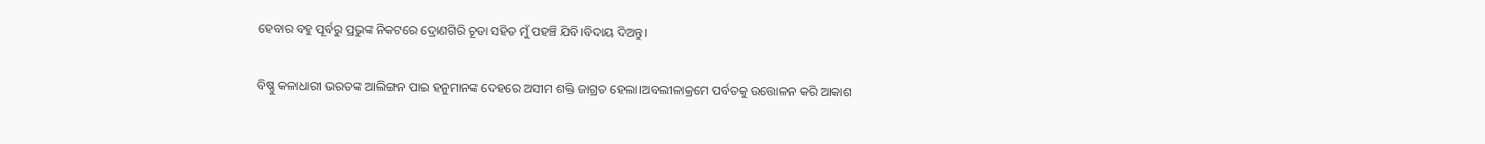ହେବାର ବହୁ ପୂର୍ବରୁ ପ୍ରଭୁଙ୍କ ନିକଟରେ ଦ୍ରୋଣଗିରି ଚୂଡା ସହିତ ମୁଁ ପହଞ୍ଚି ଯିବି।ବିଦାୟ ଦିଅନ୍ତୁ।

ବିଷ୍ଣୁ କଳାଧାରୀ ଭରତଙ୍କ ଆଲିଙ୍ଗନ ପାଇ ହନୁମାନଙ୍କ ଦେହରେ ଅସୀମ ଶକ୍ତି ଜାଗ୍ରତ ହେଲା।ଅବଲୀଳାକ୍ରମେ ପର୍ବତକୁ ଉତ୍ତୋଳନ କରି ଆକାଶ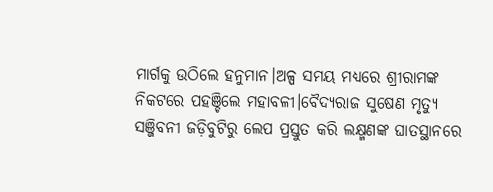ମାର୍ଗକୁ ଉଠିଲେ ହନୁମାନ।ଅଳ୍ପ ସମୟ ମଧ୍ୟରେ ଶ୍ରୀରାମଙ୍କ ନିକଟରେ ପହଞ୍ଚିଲେ ମହାବଳୀ।ବୈଦ୍ୟରାଜ ସୁଷେଣ ମୃତ୍ୟୁ ସଞ୍ଜିବନୀ ଜଡ଼ିବୁଟିରୁ ଲେପ ପ୍ରସ୍ତୁତ କରି ଲକ୍ଷ୍ମଣଙ୍କ ଘାତସ୍ଥାନରେ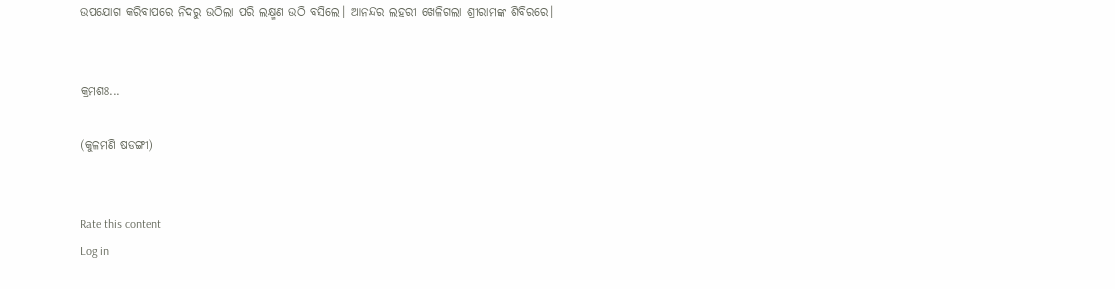ଉପଯୋଗ କରିବାପରେ ନିଦରୁ ଉଠିଲା ପରି ଲକ୍ଷ୍ମଣ ଉଠି ବସିଲେ। ଆନନ୍ଦର ଲହରୀ ଖେଳିଗଲା ଶ୍ରୀରାମଙ୍କ ଶିବିରରେ।


କ୍ରମଶଃ...

(କୁଳମଣି ଷଡଙ୍ଗୀ)


Rate this content
Log in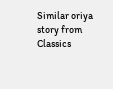Similar oriya story from Classics